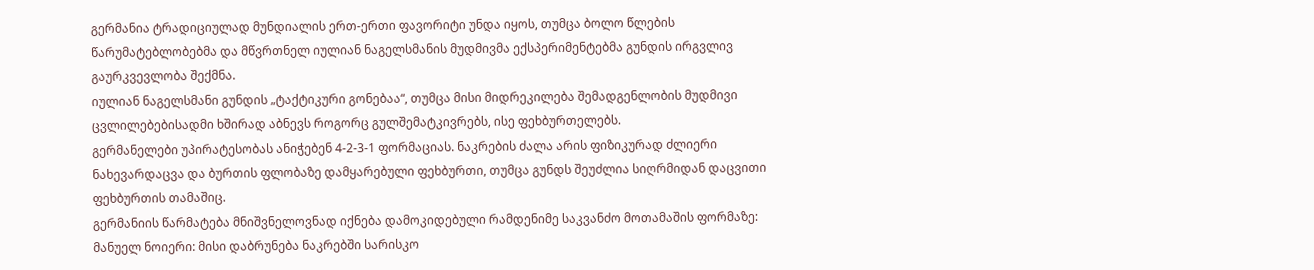გერმანია ტრადიციულად მუნდიალის ერთ-ერთი ფავორიტი უნდა იყოს, თუმცა ბოლო წლების წარუმატებლობებმა და მწვრთნელ იულიან ნაგელსმანის მუდმივმა ექსპერიმენტებმა გუნდის ირგვლივ გაურკვევლობა შექმნა.
იულიან ნაგელსმანი გუნდის „ტაქტიკური გონებაა“, თუმცა მისი მიდრეკილება შემადგენლობის მუდმივი ცვლილებებისადმი ხშირად აბნევს როგორც გულშემატკივრებს, ისე ფეხბურთელებს.
გერმანელები უპირატესობას ანიჭებენ 4-2-3-1 ფორმაციას. ნაკრების ძალა არის ფიზიკურად ძლიერი ნახევარდაცვა და ბურთის ფლობაზე დამყარებული ფეხბურთი, თუმცა გუნდს შეუძლია სიღრმიდან დაცვითი ფეხბურთის თამაშიც.
გერმანიის წარმატება მნიშვნელოვნად იქნება დამოკიდებული რამდენიმე საკვანძო მოთამაშის ფორმაზე:
მანუელ ნოიერი: მისი დაბრუნება ნაკრებში სარისკო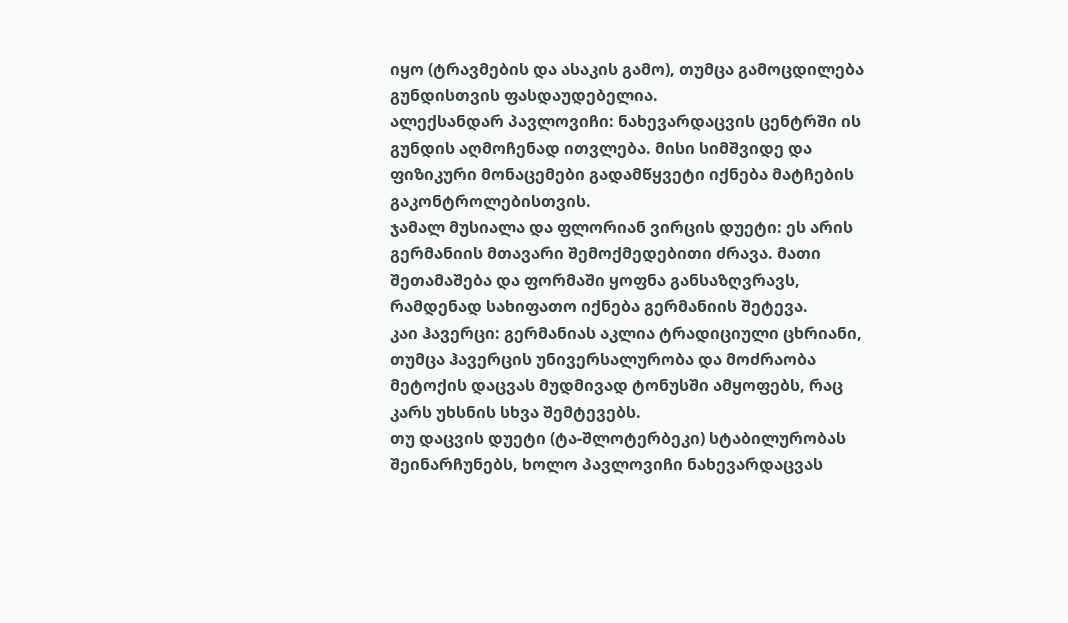იყო (ტრავმების და ასაკის გამო), თუმცა გამოცდილება გუნდისთვის ფასდაუდებელია.
ალექსანდარ პავლოვიჩი: ნახევარდაცვის ცენტრში ის გუნდის აღმოჩენად ითვლება. მისი სიმშვიდე და ფიზიკური მონაცემები გადამწყვეტი იქნება მატჩების გაკონტროლებისთვის.
ჯამალ მუსიალა და ფლორიან ვირცის დუეტი: ეს არის გერმანიის მთავარი შემოქმედებითი ძრავა. მათი შეთამაშება და ფორმაში ყოფნა განსაზღვრავს, რამდენად სახიფათო იქნება გერმანიის შეტევა.
კაი ჰავერცი: გერმანიას აკლია ტრადიციული ცხრიანი, თუმცა ჰავერცის უნივერსალურობა და მოძრაობა მეტოქის დაცვას მუდმივად ტონუსში ამყოფებს, რაც კარს უხსნის სხვა შემტევებს.
თუ დაცვის დუეტი (ტა-შლოტერბეკი) სტაბილურობას შეინარჩუნებს, ხოლო პავლოვიჩი ნახევარდაცვას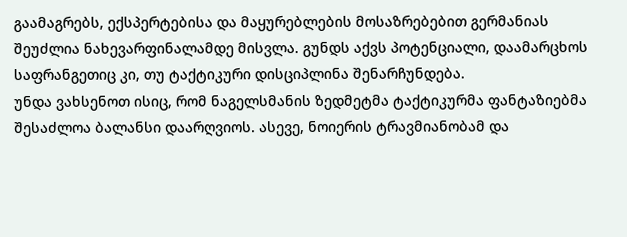გაამაგრებს, ექსპერტებისა და მაყურებლების მოსაზრებებით გერმანიას შეუძლია ნახევარფინალამდე მისვლა. გუნდს აქვს პოტენციალი, დაამარცხოს საფრანგეთიც კი, თუ ტაქტიკური დისციპლინა შენარჩუნდება.
უნდა ვახსენოთ ისიც, რომ ნაგელსმანის ზედმეტმა ტაქტიკურმა ფანტაზიებმა შესაძლოა ბალანსი დაარღვიოს. ასევე, ნოიერის ტრავმიანობამ და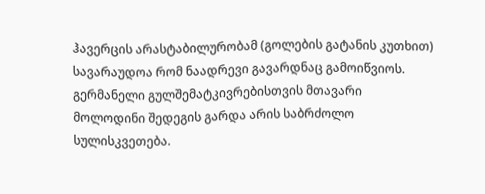ჰავერცის არასტაბილურობამ (გოლების გატანის კუთხით) სავარაუდოა რომ ნაადრევი გავარდნაც გამოიწვიოს.
გერმანელი გულშემატკივრებისთვის მთავარი მოლოდინი შედეგის გარდა არის საბრძოლო სულისკვეთება.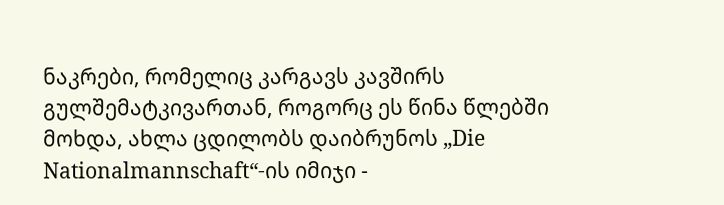ნაკრები, რომელიც კარგავს კავშირს გულშემატკივართან, როგორც ეს წინა წლებში მოხდა, ახლა ცდილობს დაიბრუნოს „Die Nationalmannschaft“-ის იმიჯი -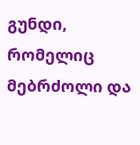გუნდი, რომელიც მებრძოლი და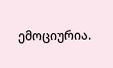ემოციურია.